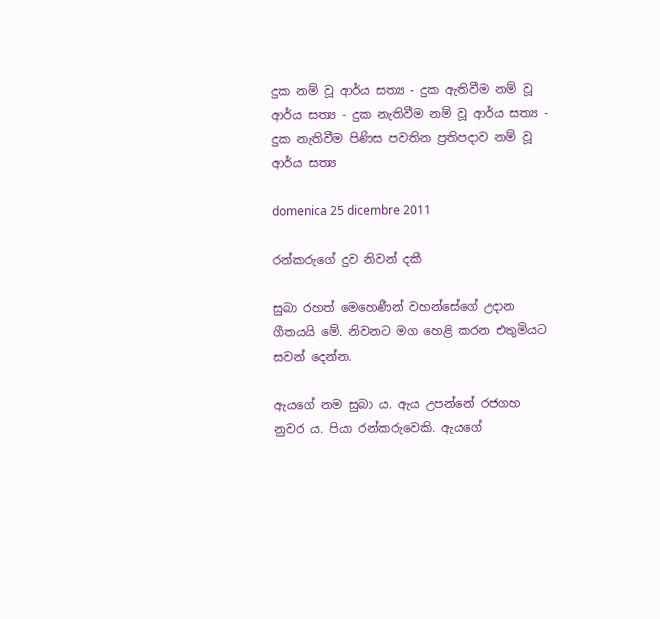දුක නම් වූ ආර්ය සත්‍ය - දුක ඇතිවීම නම් වූ ආර්ය සත්‍ය - දුක නැතිවීම නම් වූ ආර්ය සත්‍ය - දුක නැතිවීම පිණිස පවතින ප්‍රතිපදාව නම් වූ ආර්ය සත්‍ය

domenica 25 dicembre 2011

රන්කරුගේ දුව නිවන් දකී

සුබා රහත් මෙහෙණීන් වහන්සේගේ උදාන ගීතයයි මේ. නිවනට මග හෙළි කරන එතුමියට සවන් දෙන්න.

ඇයගේ නම සුබා ය. ඇය උපන්නේ රජගහ නුවර ය. පියා රන්කරුවෙකි. ඇයගේ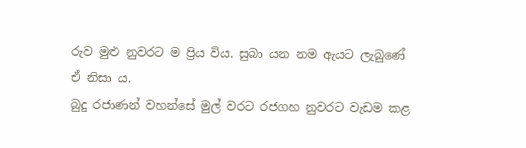රුව මුළු නුවරට ම ප්‍රිය විය. සුබා යන නම ඇයට ලැබුණේ ඒ නිසා ය.
බුදු රජාණන් වහන්සේ මුල් වරට රජගහ නුවරට වැඩම කළ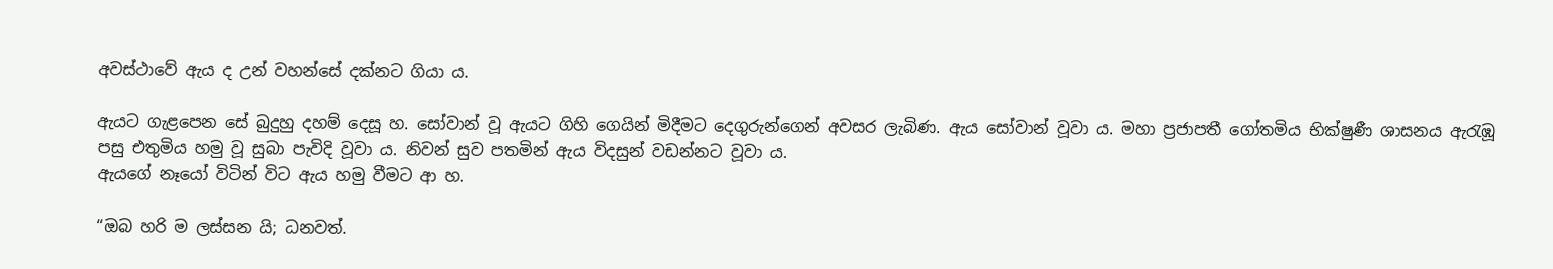අවස්ථාවේ ඇය ද උන් වහන්සේ දක්නට ගියා ය.

ඇයට ගැළපෙන සේ බුදුහු දහම් දෙසූ හ. සෝවාන් වූ ඇයට ගිහි ගෙයින් මිදීමට දෙගුරුන්ගෙන් අවසර ලැබිණ. ඇය සෝවාන් වූවා ය. මහා ප්‍රජාපතී ගෝතමිය භික්ෂුණී ශාසනය ඇරැඹූ පසු එතුමිය හමු වූ සුබා පැවිදි වූවා ය. නිවන් සුව පතමින් ඇය විදසුන් වඩන්නට වූවා ය.
ඇයගේ නෑයෝ විටින් විට ඇය හමු වීමට ආ හ.

“ඔබ හරි ම ලස්සන යි; ධනවත්.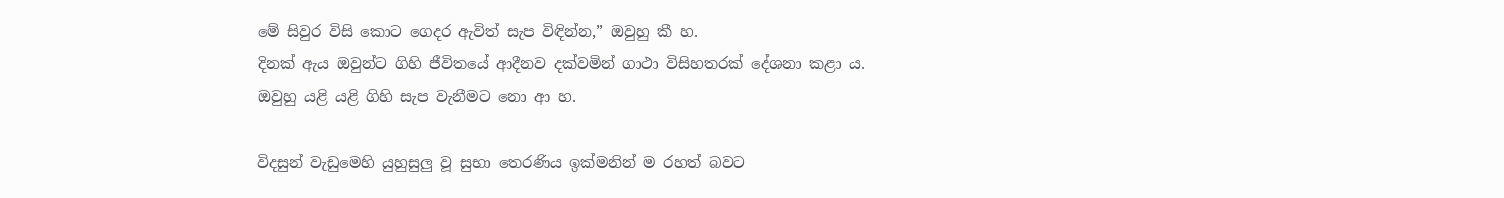මේ සිවුර විසි කොට ගෙදර ඇවිත් සැප විඳින්න,” ඔවුහු කී හ.
දිනක් ඇය ඔවුන්ට ගිහි ජීවිතයේ ආදීනව දක්වමින් ගාථා විසිහතරක් දේශනා කළා ය. ඔවුහු යළි යළි ගිහි සැප වැනීමට නො ආ හ.

විදසුන් වැඩුමෙහි යුහුසුලු වූ සුභා තෙරණිය ඉක්මනින් ම රහත් බවට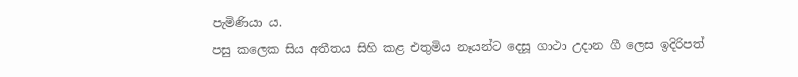පැමිණියා ය.
පසු කලෙක සිය අතීතය සිහි කළ එතුමිය නෑයන්ට දෙසූ ගාථා උදාන ගී ලෙස ඉදිරිපත්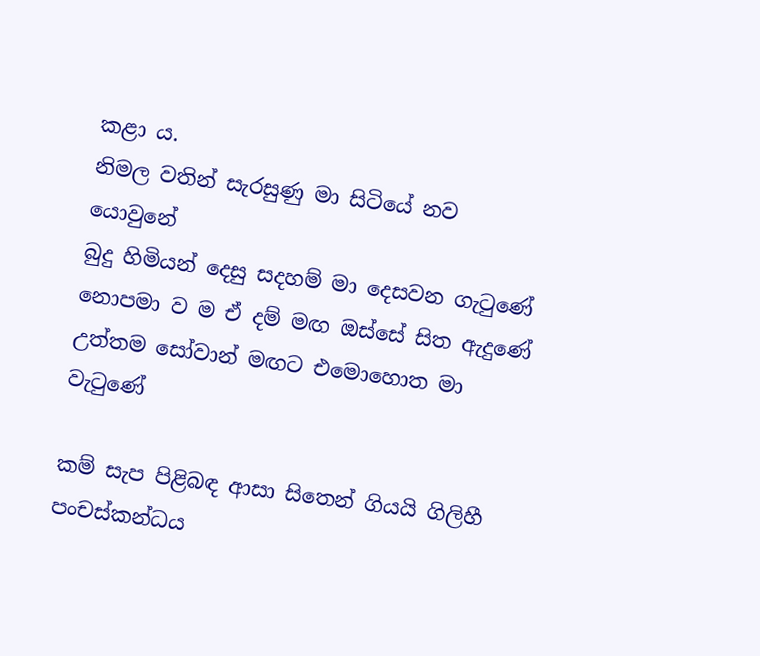කළා ය.
නිමල වතින් සැරසුණු මා සිටියේ නව යොවුනේ
බුදු හිමියන් දෙසු සදහම් මා දෙසවන ගැටුණේ
නොපමා ව ම ඒ දම් මඟ ඔස්සේ සිත ඇදුණේ
උත්තම සෝවාන් මඟට එමොහොත මා වැටුණේ

කම් සැප පිළිබඳ ආසා සිතෙන් ගියයි ගිලිහී
පංචස්කන්ධය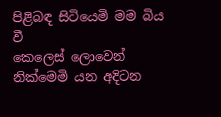පිළිබඳ සිටියෙමි මම බිය වී
කෙලෙස් ලොවෙන් නික්මෙමි යන අදිටන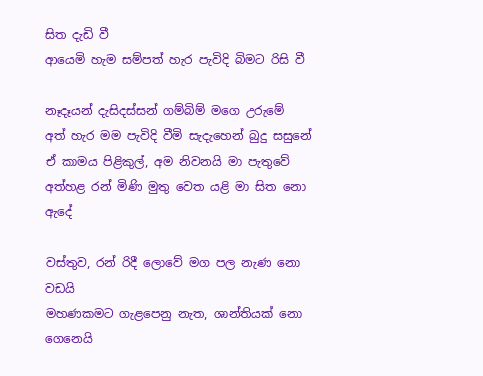සිත දැඩි වී
ආයෙමි හැම සම්පත් හැර පැවිදි බිමට රිසි වී

නෑදෑයන් දැසිදස්සන් ගම්බිම් මගෙ උරුමේ
අත් හැර මම පැවිදි වීමි සැදැහෙන් බුදු සසුනේ
ඒ කාමය පිළිකුල්, අම නිවනයි මා පැතුවේ
අත්හළ රන් මිණි මුතු වෙත යළි මා සිත නො ඇදේ

වස්තුව, රන් රිදී ලොවේ මග පල නැණ නො වඩයි
මහණකමට ගැළපෙනු නැත, ශාන්තියක් නො ගෙනෙයි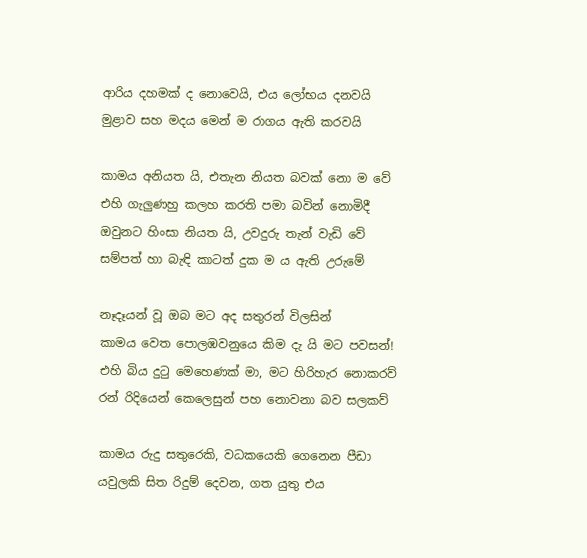ආරිය දහමක් ද නොවෙයි, එය ලෝභය දනවයි
මුළාව සහ මදය මෙන් ම රාගය ඇති කරවයි

කාමය අනියත යි, එතැන නියත බවක් නො ම වේ
එහි ගැලුණහු කලහ කරති පමා බවින් නොමිදී
ඔවුනට හිංසා නියත යි, උවදුරු තැන් වැඩි වේ
සම්පත් හා බැඳි කාටත් දුක ම ය ඇති උරුමේ

නෑදෑයන් වූ ඔබ මට අද සතුරන් විලසින්
කාමය වෙත පොලඹවනුයෙ කිම දැ යි මට පවසන්!
එහි බිය දුටු මෙහෙණක් මා, මට හිරිහැර නොකරව්
රන් රිදියෙන් කෙලෙසුන් පහ නොවනා බව සලකව්

කාමය රුදු සතුරෙකි, වධකයෙකි ගෙනෙන පීඩා
යවුලකි සිත රිදුම් දෙවන, ගත යුතු එය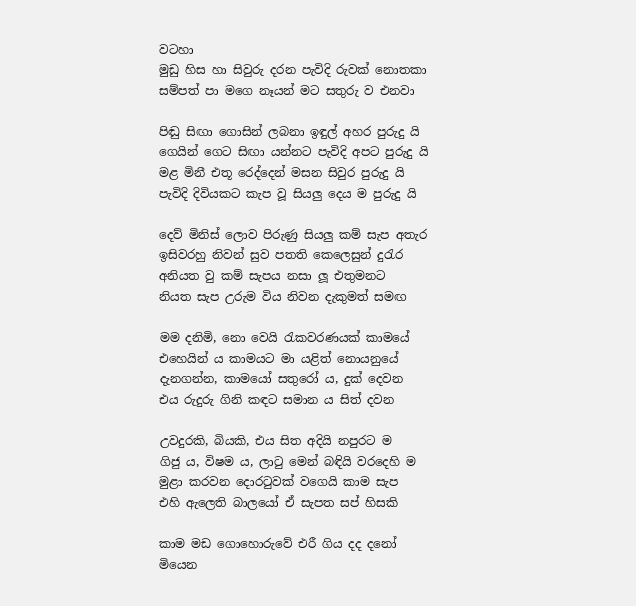වටහා
මුඩු හිස හා සිවුරු දරන පැවිදි රුවක් නොතකා
සම්පත් පා මගෙ නෑයන් මට සතුරු ව එනවා

පිඬු සිඟා ගොසින් ලබනා ඉඳුල් අහර පුරුදු යි
ගෙයින් ගෙට සිඟා යන්නට පැවිදි අපට පුරුදු යි
මළ මිනී එතූ රෙද්දෙන් මසන සිවුර පුරුදු යි
පැවිදි දිවියකට කැප වූ සියලු දෙය ම පුරුදු යි

දෙව් මිනිස් ලොව පිරුණු සියලු කම් සැප අතැර
ඉසිවරහු නිවන් සුව පතති කෙලෙසුන් දුරැර
අනියත වු කම් සැපය නසා ලූ එතුමනට
නියත සැප උරුම විය නිවන දැකුමත් සමඟ

මම දනිමි, නො වෙයි රැකවරණයක් කාමයේ
එහෙයින් ය කාමයට මා යළිත් නොයනුයේ
දැනගන්න, කාමයෝ සතුරෝ ය, දුක් දෙවන
එය රුදුරු ගිනි කඳට සමාන ය සිත් දවන

උවදුරකි, බියකි, එය සිත අදියි නපුරට ම
ගිජු ය, විෂම ය, ලාටු මෙන් බඳියි වරදෙහි ම
මුළා කරවන දොරටුවක් වගෙයි කාම සැප
එහි ඇලෙති බාලයෝ ඒ සැපත සප් හිසකි

කාම මඩ ගොහොරුවේ එරී ගිය දද දනෝ
මියෙන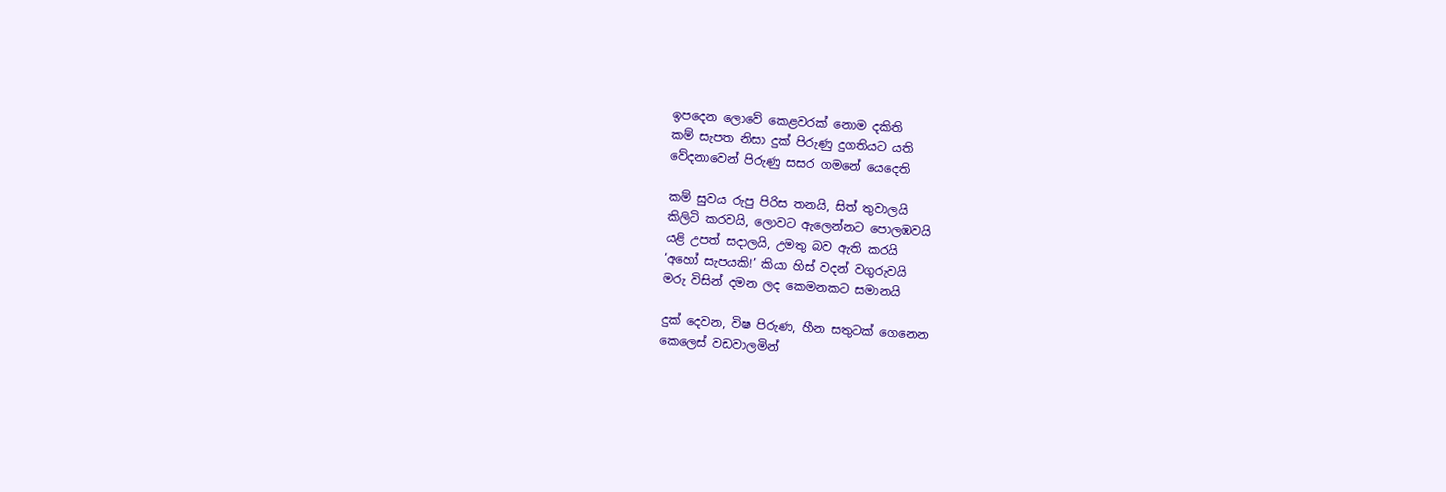ඉපදෙන ලොවේ කෙළවරක් නොම දකිති
කම් සැපත නිසා දුක් පිරුණු දුගතියට යති
වේදනාවෙන් පිරුණු සසර ගමනේ යෙදෙති

කම් සුවය රුපු පිරිස තනයි, සිත් තුවාලයි
කිලිටි කරවයි, ලොවට ඇලෙන්නට පොලඹවයි
යළි උපත් සදාලයි, උමතු බව ඇති කරයි
‘අහෝ සැපයකි!’ කියා හිස් වදන් වගුරුවයි
මරු විසින් දමන ලද කෙමනකට සමානයි

දුක් දෙවන, විෂ පිරුණ, හීන සතුටක් ගෙනෙන
කෙලෙස් වඩවාලමින්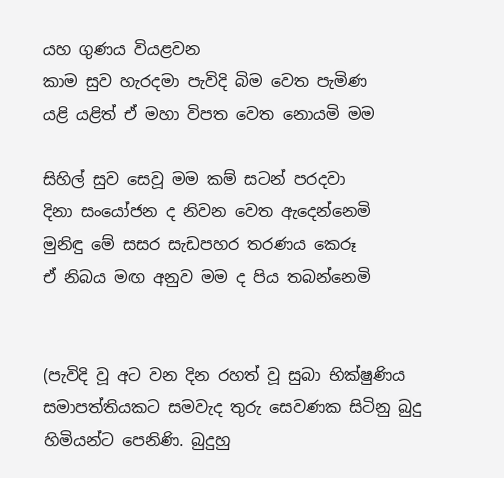යහ ගුණය වියළවන
කාම සුව හැරදමා පැවිදි බිම වෙත පැමිණ
යළි යළිත් ඒ මහා විපත වෙත නොයමි මම

සිහිල් සුව සෙවූ මම කම් සටන් පරදවා
දිනා සංයෝජන ද නිවන වෙත ඇදෙන්නෙමි
මුනිඳු මේ සසර සැඩපහර තරණය කෙරූ
ඒ නිබය මඟ අනුව මම ද පිය තබන්නෙමි


(පැවිදි වූ අට වන දින රහත් වූ සුබා භික්ෂුණිය සමාපත්තියකට සමවැද තුරු සෙවණක සිටිනු බුදු හිමියන්ට පෙනිණි. බුදුහු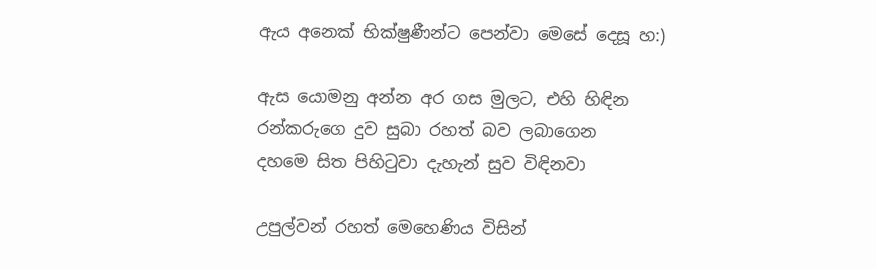ඇය අනෙක් භික්ෂුණීන්ට පෙන්වා මෙසේ දෙසූ හ:)

ඇස යොමනු අන්න අර ගස මුලට, එහි හිඳින
රන්කරුගෙ දුව සුබා රහත් බව ලබාගෙන
දහමෙ සිත පිහිටුවා දැහැන් සුව විඳිනවා

උපුල්වන් රහත් මෙහෙණිය විසින්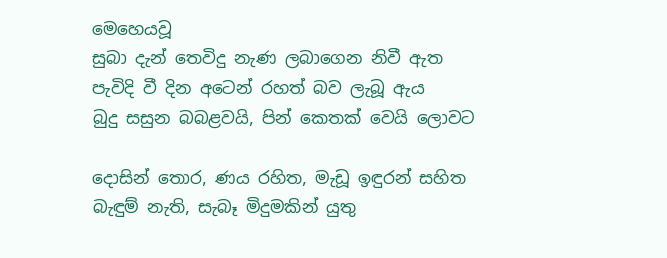මෙහෙයවූ
සුබා දැන් තෙවිදු නැණ ලබාගෙන නිවී ඇත
පැවිදි වී දින අටෙන් රහත් බව ලැබූ ඇය
බුදු සසුන බබළවයි, පින් කෙතක් වෙයි ලොවට

දොසින් තොර, ණය රහිත, මැඩූ ඉඳුරන් සහිත
බැඳුම් නැති, සැබෑ මිදුමකින් යුතු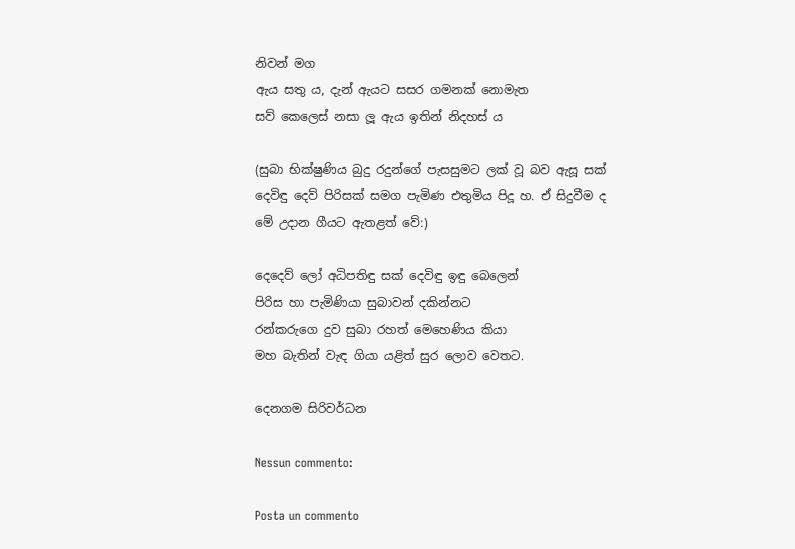නිවන් මග
ඇය සතු ය, දැන් ඇයට සසර ගමනක් නොමැත
සව් කෙලෙස් නසා ලූ ඇය ඉතින් නිදහස් ය

(සුබා භික්ෂුණිය බුදු රදුන්ගේ පැසසුමට ලක් වූ බව ඇසූ සක් දෙවිඳු දෙව් පිරිසක් සමග පැමිණ එතුමිය පිදූ හ. ඒ සිදුවීම ද මේ උදාන ගීයට ඇතළත් වේ:)

දෙදෙව් ලෝ අධිපතිඳු සක් දෙවිඳු ඉඳු බෙලෙන්
පිරිස හා පැමිණියා සුබාවන් දකින්නට
රන්කරුගෙ දුව සුබා රහත් මෙහෙණිය කියා
මහ බැතින් වැඳ ගියා යළිත් සුර ලොව වෙතට.

දෙනගම සිරිවර්ධන

Nessun commento:

Posta un commento